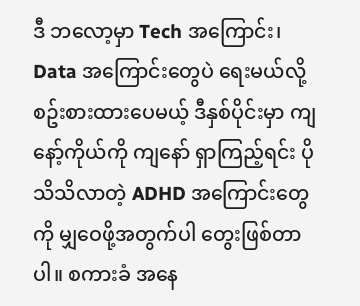ဒီ ဘလော့မှာ Tech အကြောင်း၊ Data အကြောင်းတွေပဲ ရေးမယ်လို့ စဥ်းစားထားပေမယ့် ဒီနှစ်ပိုင်းမှာ ကျနော့်ကိုယ်ကို ကျနော် ရှာကြည့်ရင်း ပိုသိသိလာတဲ့ ADHD အကြောင်းတွေကို မျှဝေဖို့အတွက်ပါ တွေးဖြစ်တာပါ။ စကားခံ အနေ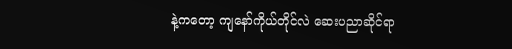နဲ့ကတော့ ကျနော်ကိုယ်တိုင်လဲ ဆေးပညာဆိုင်ရာ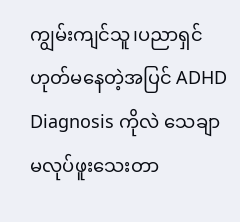ကျွမ်းကျင်သူ၊ပညာရှင် ဟုတ်မနေတဲ့အပြင် ADHD Diagnosis ကိုလဲ သေချာ မလုပ်ဖူးသေးတာ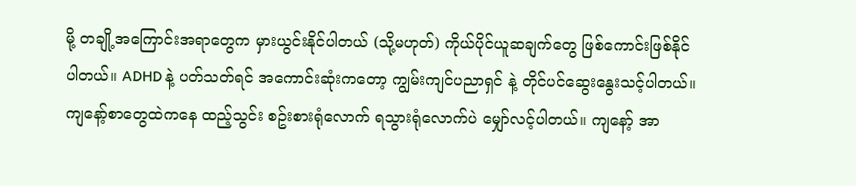မို့ တချို့အကြောင်းအရာတွေက မှားယွင်းနိုင်ပါတယ် (သို့မဟုတ်) ကိုယ်ပိုင်ယူဆချက်တွေ ဖြစ်ကောင်းဖြစ်နိုင်ပါတယ်။ ADHD နဲ့ ပတ်သတ်ရင် အကောင်းဆုံးကတော့ ကျွမ်းကျင်ပညာရှင် နဲ့ တိုင်ပင်ဆွေးနွေးသင့်ပါတယ်။ ကျနော့်စာတွေထဲကနေ ထည့်သွင်း စဥ်းစားရုံလောက် ရသွားရုံလောက်ပဲ မျှော်လင့်ပါတယ်။ ကျနော့် အာ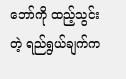ဘော်ကို ထည့်သွင်းတဲ့ ရည်ရွယ်ချက်က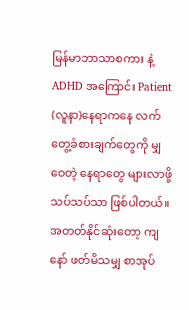မြန်မာဘာသာစကား နဲ့ ADHD အကြောင်း Patient (လူနာ)နေရာကနေ လက်တွေ့ခံစားချက်တွေကို မျှဝေတဲ့ နေရာတွေ များလာဖို့ သပ်သပ်သာ ဖြစ်ပါတယ်။
အတတ်နိုင်ဆုံးတော့ ကျနော် ဖတ်မိသမျှ စာအုပ်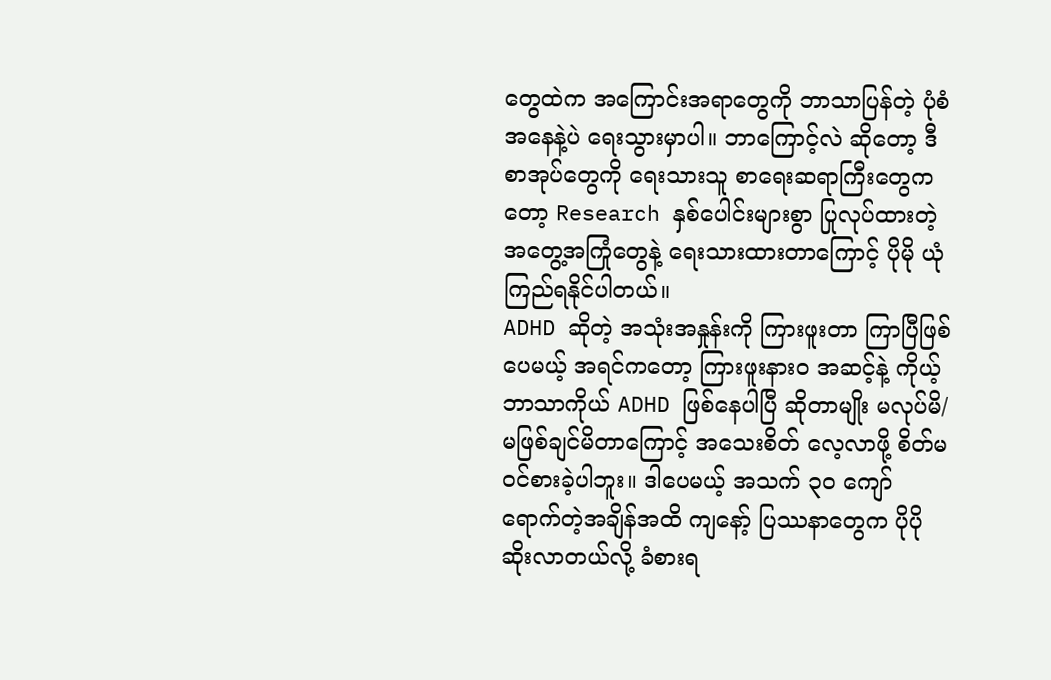တွေထဲက အကြောင်းအရာတွေကို ဘာသာပြန်တဲ့ ပုံစံအနေနဲ့ပဲ ရေးသွားမှာပါ။ ဘာကြောင့်လဲ ဆိုတော့ ဒီစာအုပ်တွေကို ရေးသားသူ စာရေးဆရာကြီးတွေကတော့ Research နှစ်ပေါင်းများစွာ ပြုလုပ်ထားတဲ့ အတွေ့အကြုံတွေနဲ့ ရေးသားထားတာကြောင့် ပိုမို ယုံကြည်ရနိုင်ပါတယ်။
ADHD ဆိုတဲ့ အသုံးအနှုန်းကို ကြားဖူးတာ ကြာပြီဖြစ်ပေမယ့် အရင်ကတော့ ကြားဖူးနားဝ အဆင့်နဲ့ ကိုယ့်ဘာသာကိုယ် ADHD ဖြစ်နေပါပြီ ဆိုတာမျိုး မလုပ်မိ/မဖြစ်ချင်မိတာကြောင့် အသေးစိတ် လေ့လာဖို့ စိတ်မဝင်စားခဲ့ပါဘူး။ ဒါပေမယ့် အသက် ၃၀ ကျော် ရောက်တဲ့အချိန်အထိ ကျနော့် ပြဿနာတွေက ပိုပိုဆိုးလာတယ်လို့ ခံစားရ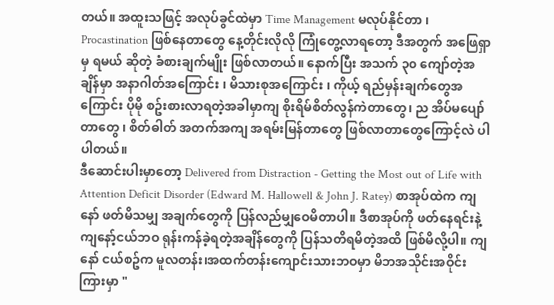တယ်။ အထူးသဖြင့် အလုပ်ခွင်ထဲမှာ Time Management မလုပ်နိုင်တာ ၊ Procastination ဖြစ်နေတာတွေ နေ့တိုင်းလိုလို ကြုံတွေ့လာရတော့ ဒီအတွက် အဖြေရှာမှ ရမယ် ဆိုတဲ့ ခံစားချက်မျိုး ဖြစ်လာတယ်။ နောက်ပြီး အသက် ၃၀ ကျော်တဲ့အချိန်မှာ အနာဂါတ်အကြောင်း ၊ မိသားစုအကြောင်း ၊ ကိုယ့် ရည်မှန်းချက်တွေအကြောင်း ပိုမို စဥ်းစားလာရတဲ့အခါမှာကျ စိုးရိမ်စိတ်လွန်ကဲတာတွေ၊ ည အိပ်မပျော်တာတွေ ၊ စိတ်ဓါတ် အတက်အကျ အရမ်းမြန်တာတွေ ဖြစ်လာတာတွေကြောင့်လဲ ပါပါတယ်။
ဒီဆောင်းပါးမှာတော့ Delivered from Distraction - Getting the Most out of Life with Attention Deficit Disorder (Edward M. Hallowell & John J. Ratey) စာအုပ်ထဲက ကျနော် ဖတ်မိသမျှ အချက်တွေကို ပြန်လည်မျှဝေမိတာပါ။ ဒီစာအုပ်ကို ဖတ်နေရင်းနဲ့ ကျနော့်ငယ်ဘဝ ရုန်းကန်ခဲ့ရတဲ့အချိန်တွေကို ပြန်သတိရမိတဲ့အထိ ဖြစ်မိလို့ပါ။ ကျနော် ငယ်စဥ်က မူလတန်း၊အထက်တန်းကျောင်းသားဘဝမှာ မိဘအသိုင်းအဝိုင်းကြားမှာ "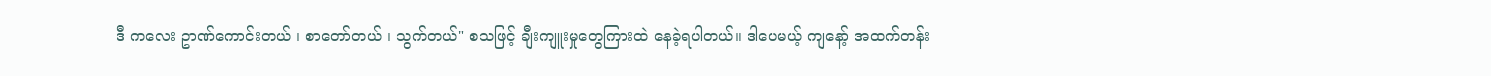ဒီ ကလေး ဥာဏ်ကောင်းတယ် ၊ စာတော်တယ် ၊ သွက်တယ်" စသဖြင့် ချီးကျူးမှုတွေကြားထဲ နေခဲ့ရပါတယ်။ ဒါပေမယ့် ကျနော့် အထက်တန်း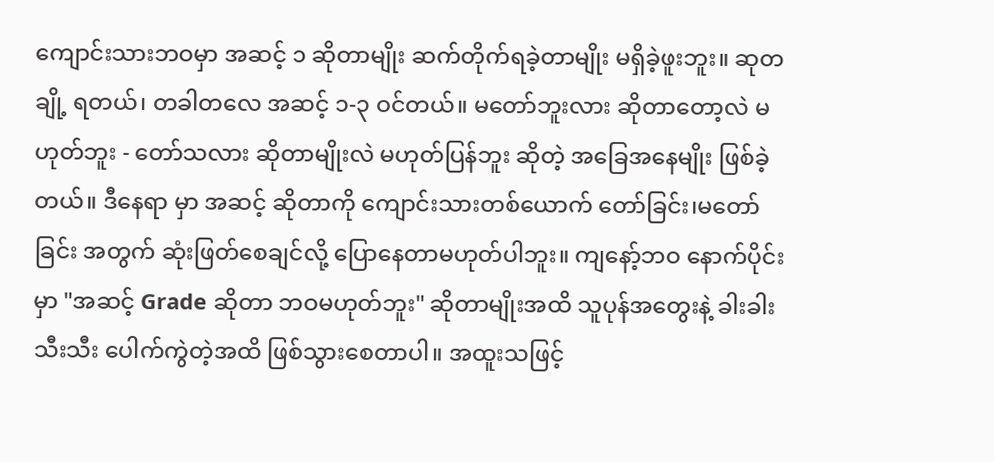ကျောင်းသားဘဝမှာ အဆင့် ၁ ဆိုတာမျိုး ဆက်တိုက်ရခဲ့တာမျိုး မရှိခဲ့ဖူးဘူး။ ဆုတချို့ ရတယ်၊ တခါတလေ အဆင့် ၁-၃ ဝင်တယ်။ မတော်ဘူးလား ဆိုတာတော့လဲ မဟုတ်ဘူး - တော်သလား ဆိုတာမျိုးလဲ မဟုတ်ပြန်ဘူး ဆိုတဲ့ အခြေအနေမျိုး ဖြစ်ခဲ့တယ်။ ဒီနေရာ မှာ အဆင့် ဆိုတာကို ကျောင်းသားတစ်ယောက် တော်ခြင်း၊မတော်ခြင်း အတွက် ဆုံးဖြတ်စေချင်လို့ ပြောနေတာမဟုတ်ပါဘူး။ ကျနော့်ဘဝ နောက်ပိုင်းမှာ "အဆင့် Grade ဆိုတာ ဘဝမဟုတ်ဘူး" ဆိုတာမျိုးအထိ သူပုန်အတွေးနဲ့ ခါးခါးသီးသီး ပေါက်ကွဲတဲ့အထိ ဖြစ်သွားစေတာပါ။ အထူးသဖြင့်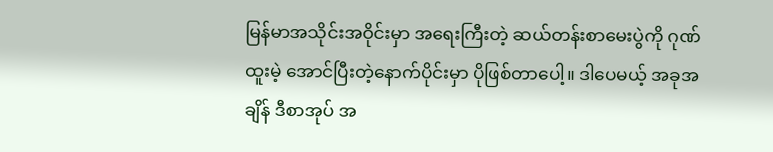မြန်မာအသိုင်းအဝိုင်းမှာ အရေးကြီးတဲ့ ဆယ်တန်းစာမေးပွဲကို ဂုဏ်ထူးမဲ့ အောင်ပြီးတဲ့နောက်ပိုင်းမှာ ပိုဖြစ်တာပေါ့။ ဒါပေမယ့် အခုအချိန် ဒီစာအုပ် အ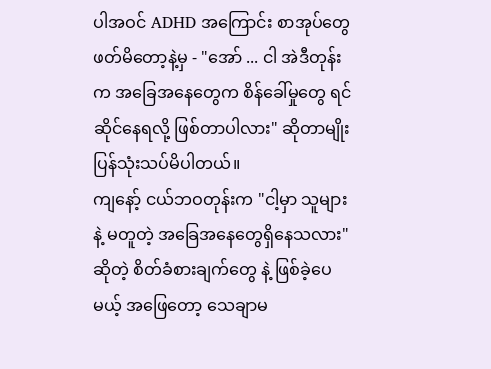ပါအဝင် ADHD အကြောင်း စာအုပ်တွေ ဖတ်မိတော့နဲ့မှ - "အော် ... ငါ အဲဒီတုန်းက အခြေအနေတွေက စိန်ခေါ်မှုတွေ ရင်ဆိုင်နေရလို့ ဖြစ်တာပါလား" ဆိုတာမျိုး ပြန်သုံးသပ်မိပါတယ်။
ကျနော့် ငယ်ဘဝတုန်းက "ငါ့မှာ သူများနဲ့ မတူတဲ့ အခြေအနေတွေရှိနေသလား" ဆိုတဲ့ စိတ်ခံစားချက်တွေ နဲ့ ဖြစ်ခဲ့ပေမယ့် အဖြေတော့ သေချာမ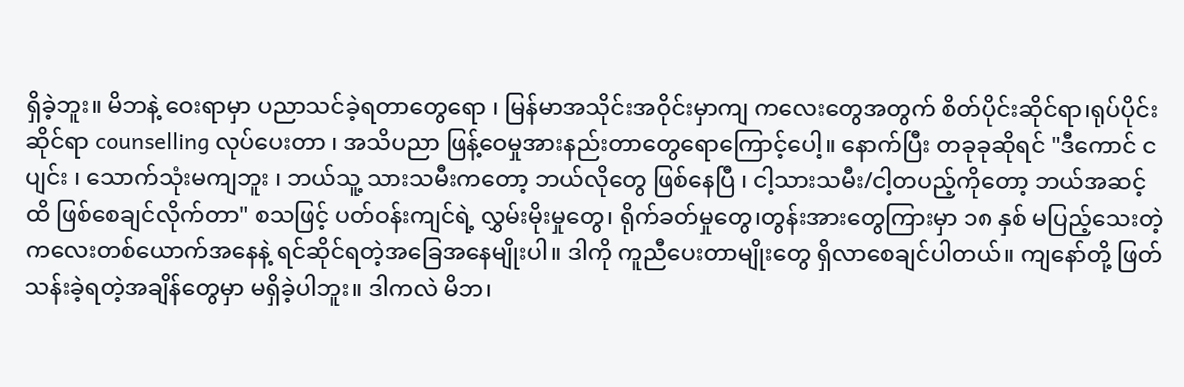ရှိခဲ့ဘူး။ မိဘနဲ့ ဝေးရာမှာ ပညာသင်ခဲ့ရတာတွေရော ၊ မြန်မာအသိုင်းအဝိုင်းမှာကျ ကလေးတွေအတွက် စိတ်ပိုင်းဆိုင်ရာ၊ရုပ်ပိုင်းဆိုင်ရာ counselling လုပ်ပေးတာ ၊ အသိပညာ ဖြန့်ဝေမှုအားနည်းတာတွေရောကြောင့်ပေါ့။ နောက်ပြီး တခုခုဆိုရင် "ဒီကောင် ငပျင်း ၊ သောက်သုံးမကျဘူး ၊ ဘယ်သူ့ သားသမီးကတော့ ဘယ်လိုတွေ ဖြစ်နေပြီ ၊ ငါ့သားသမီး/ငါ့တပည့်ကိုတော့ ဘယ်အဆင့်ထိ ဖြစ်စေချင်လိုက်တာ" စသဖြင့် ပတ်ဝန်းကျင်ရဲ့ လွှမ်းမိုးမှုတွေ၊ ရိုက်ခတ်မှုတွေ၊တွန်းအားတွေကြားမှာ ၁၈ နှစ် မပြည့်သေးတဲ့ ကလေးတစ်ယောက်အနေနဲ့ ရင်ဆိုင်ရတဲ့အခြေအနေမျိုးပါ။ ဒါကို ကူညီပေးတာမျိုးတွေ ရှိလာစေချင်ပါတယ်။ ကျနော်တို့ ဖြတ်သန်းခဲ့ရတဲ့အချိန်တွေမှာ မရှိခဲ့ပါဘူး။ ဒါကလဲ မိဘ၊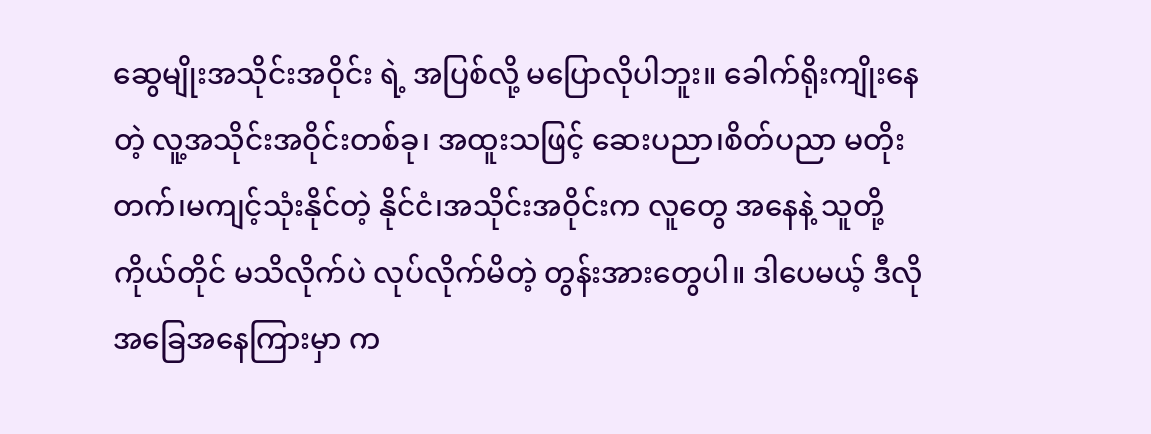ဆွေမျိုးအသိုင်းအဝိုင်း ရဲ့ အပြစ်လို့ မပြောလိုပါဘူး။ ခေါက်ရိုးကျိုးနေတဲ့ လူ့အသိုင်းအဝိုင်းတစ်ခု၊ အထူးသဖြင့် ဆေးပညာ၊စိတ်ပညာ မတိုးတက်၊မကျင့်သုံးနိုင်တဲ့ နိုင်ငံ၊အသိုင်းအဝိုင်းက လူတွေ အနေနဲ့ သူတို့ကိုယ်တိုင် မသိလိုက်ပဲ လုပ်လိုက်မိတဲ့ တွန်းအားတွေပါ။ ဒါပေမယ့် ဒီလိုအခြေအနေကြားမှာ က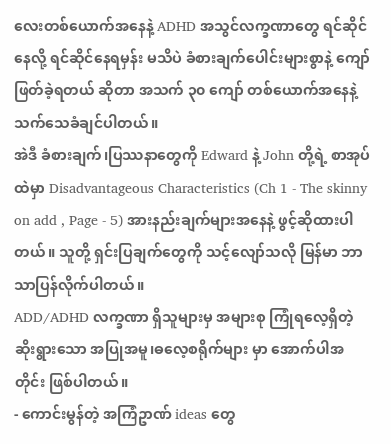လေးတစ်ယောက်အနေနဲ့ ADHD အသွင်လက္ခဏာတွေ ရင်ဆိုင်နေလို့ ရင်ဆိုင်နေရမှန်း မသိပဲ ခံစားချက်ပေါင်းများစွာနဲ့ ကျော်ဖြတ်ခဲ့ရတယ် ဆိုတာ အသက် ၃၀ ကျော် တစ်ယောက်အနေနဲ့ သက်သေခံချင်ပါတယ်။
အဲဒီ ခံစားချက်၊ပြဿနာတွေကို Edward နဲ့ John တို့ရဲ့ စာအုပ်ထဲမှာ Disadvantageous Characteristics (Ch 1 - The skinny on add , Page - 5) အားနည်းချက်များအနေနဲ့ ဖွင့်ဆိုထားပါတယ်။ သူတို့ ရှင်းပြချက်တွေကို သင့်လျော်သလို မြန်မာ ဘာသာပြန်လိုက်ပါတယ်။
ADD/ADHD လက္ခဏာ ရှိသူများမှ အများစု ကြုံရလေ့ရှိတဲ့ ဆိုးရွားသော အပြုအမူ၊ဓလေ့စရိုက်များ မှာ အောက်ပါအတိုင်း ဖြစ်ပါတယ်။
- ကောင်းမွန်တဲ့ အကြံဥာဏ် ideas တွေ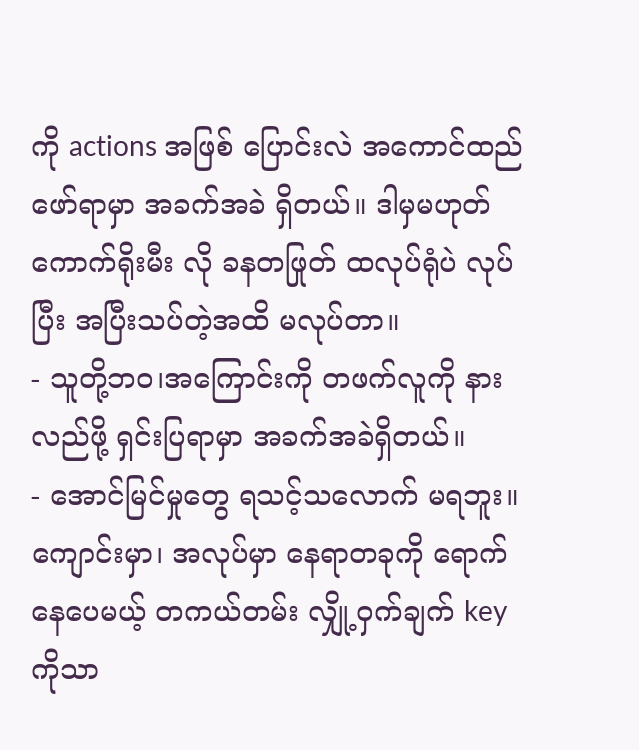ကို actions အဖြစ် ပြောင်းလဲ အကောင်ထည်ဖော်ရာမှာ အခက်အခဲ ရှိတယ်။ ဒါမှမဟုတ် ကောက်ရိုးမီး လို ခနတဖြုတ် ထလုပ်ရုံပဲ လုပ်ပြီး အပြီးသပ်တဲ့အထိ မလုပ်တာ။
- သူတို့ဘဝ၊အကြောင်းကို တဖက်လူကို နားလည်ဖို့ ရှင်းပြရာမှာ အခက်အခဲရှိတယ်။
- အောင်မြင်မှုတွေ ရသင့်သလောက် မရဘူး။ ကျောင်းမှာ၊ အလုပ်မှာ နေရာတခုကို ရောက်နေပေမယ့် တကယ်တမ်း လျှို့ဝှက်ချက် key ကိုသာ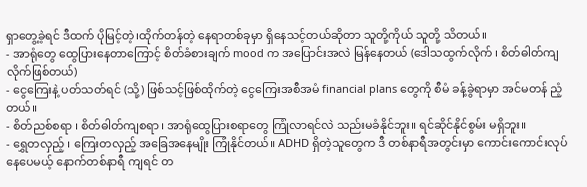ရှာတွေ့ခဲ့ရင် ဒီထက် ပိုမြင့်တဲ့၊ထိုက်တန်တဲ့ နေရာတစ်ခုမှာ ရှိနေသင့်တယ်ဆိုတာ သူတို့ကိုယ် သူတို့ သိတယ်။
- အာရုံတွေ ထွေပြားနေတာကြောင့် စိတ်ခံစားချက် mood က အပြောင်းအလဲ မြန်နေတယ် (ဒေါသထွက်လိုက် ၊ စိတ်ဓါတ်ကျလိုက်ဖြစ်တယ်)
- ငွေကြေးနဲ့ ပတ်သတ်ရင် (သို့) ဖြစ်သင့်ဖြစ်ထိုက်တဲ့ ငွေကြေးအစီအမံ financial plans တွေကို စီမံ ခန့်ခွဲရာမှာ အင်မတန် ညံ့တယ်။
- စိတ်ညစ်စရာ ၊ စိတ်ဓါတ်ကျစရာ ၊ အာရုံထွေပြားစရာတွေ ကြုံလာရင်လဲ သည်းမခံနိုင်ဘူး။ ရင်ဆိုင်နိုင်စွမ်း မရှိဘူး။
- ရွှေတလှည့် ၊ ကြေးတလှည့် အခြေအနေမျိုး ကြုံနိုင်တယ်။ ADHD ရှိတဲ့သူတွေက ဒီ တစ်နာရီအတွင်းမှာ ကောင်းကောင်းလုပ်နေပေမယ့် နောက်တစ်နာရီ ကျရင် တ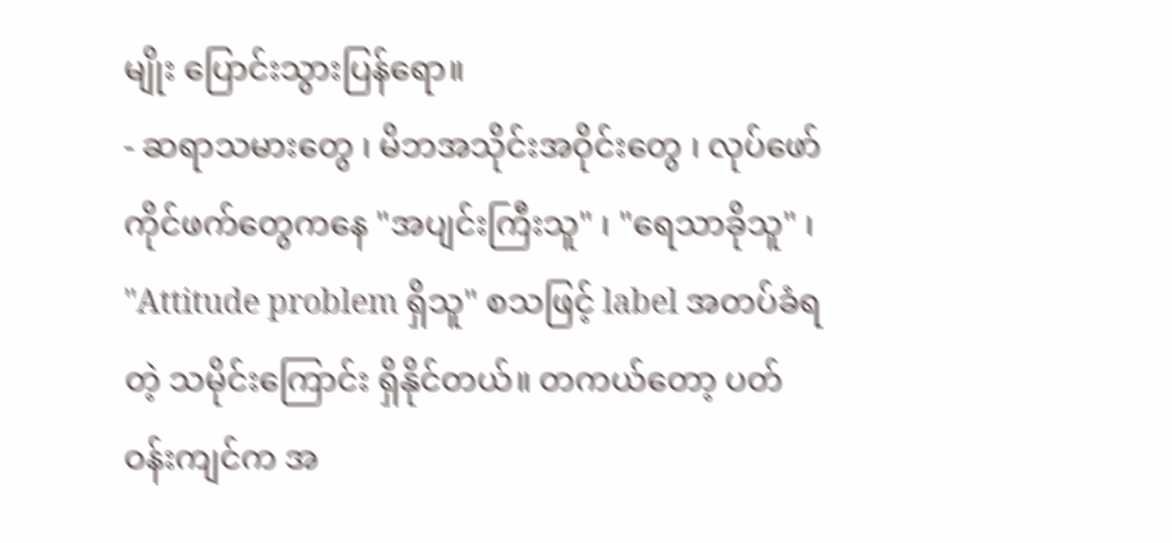မျိုး ပြောင်းသွားပြန်ရော။
- ဆရာသမားတွေ ၊ မိဘအသိုင်းအဝိုင်းတွေ ၊ လုပ်ဖော်ကိုင်ဖက်တွေကနေ "အပျင်းကြီးသူ" ၊ "ရေသာခိုသူ" ၊ "Attitude problem ရှိသူ" စသဖြင့် label အတပ်ခံရတဲ့ သမိုင်းကြောင်း ရှိနိုင်တယ်။ တကယ်တော့ ပတ်ဝန်းကျင်က အ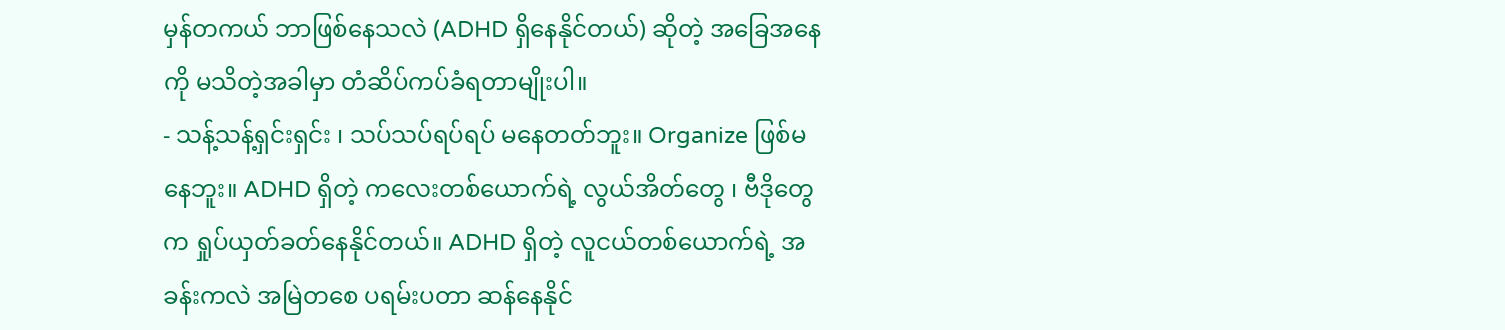မှန်တကယ် ဘာဖြစ်နေသလဲ (ADHD ရှိနေနိုင်တယ်) ဆိုတဲ့ အခြေအနေကို မသိတဲ့အခါမှာ တံဆိပ်ကပ်ခံရတာမျိုးပါ။
- သန့်သန့်ရှင်းရှင်း ၊ သပ်သပ်ရပ်ရပ် မနေတတ်ဘူး။ Organize ဖြစ်မနေဘူး။ ADHD ရှိတဲ့ ကလေးတစ်ယောက်ရဲ့ လွယ်အိတ်တွေ ၊ ဗီဒိုတွေက ရှုပ်ယှတ်ခတ်နေနိုင်တယ်။ ADHD ရှိတဲ့ လူငယ်တစ်ယောက်ရဲ့ အခန်းကလဲ အမြဲတစေ ပရမ်းပတာ ဆန်နေနိုင်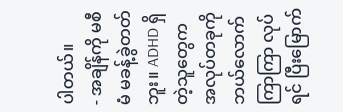ပါတယ်။
- အချိန်ကို မစီမံ မခန့်ခွဲတတ်ဘူး။ ADHD ရှိတဲ့သူတွေက အလုပ်တခုကို ဘယ်လောက်ကြာကြာ လုပ်ရင် ပြီးမြောက်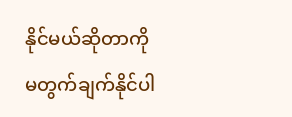နိုင်မယ်ဆိုတာကို မတွက်ချက်နိုင်ပါ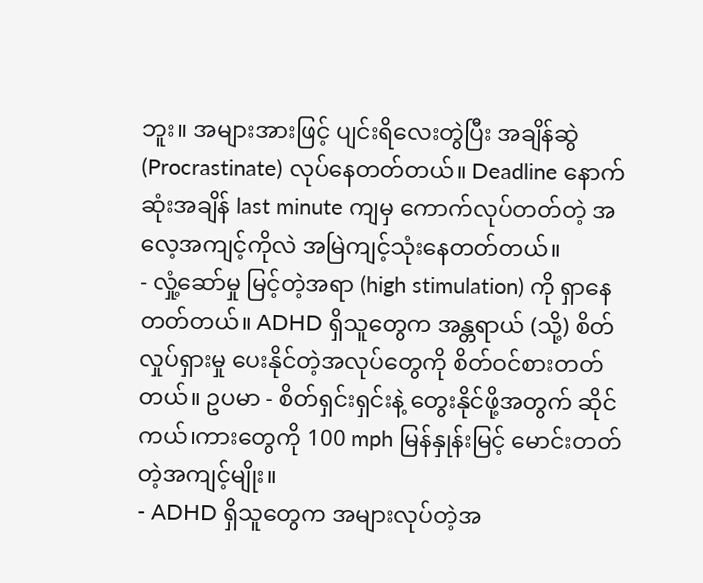ဘူး။ အများအားဖြင့် ပျင်းရိလေးတွဲပြီး အချိန်ဆွဲ (Procrastinate) လုပ်နေတတ်တယ်။ Deadline နောက်ဆုံးအချိန် last minute ကျမှ ကောက်လုပ်တတ်တဲ့ အလေ့အကျင့်ကိုလဲ အမြဲကျင့်သုံးနေတတ်တယ်။
- လှုံ့ဆော်မှု မြင့်တဲ့အရာ (high stimulation) ကို ရှာနေတတ်တယ်။ ADHD ရှိသူတွေက အန္တရာယ် (သို့) စိတ်လှုပ်ရှားမှု ပေးနိုင်တဲ့အလုပ်တွေကို စိတ်ဝင်စားတတ်တယ်။ ဥပမာ - စိတ်ရှင်းရှင်းနဲ့ တွေးနိုင်ဖို့အတွက် ဆိုင်ကယ်၊ကားတွေကို 100 mph မြန်နှုန်းမြင့် မောင်းတတ်တဲ့အကျင့်မျိုး။
- ADHD ရှိသူတွေက အများလုပ်တဲ့အ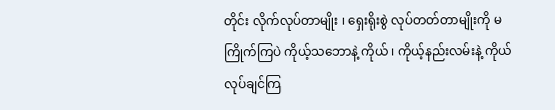တိုင်း လိုက်လုပ်တာမျိုး ၊ ရှေးရိုးစွဲ လုပ်တတ်တာမျိုးကို မကြိုက်ကြပဲ ကိုယ့်သဘောနဲ့ ကိုယ် ၊ ကိုယ့်နည်းလမ်းနဲ့ ကိုယ် လုပ်ချင်ကြ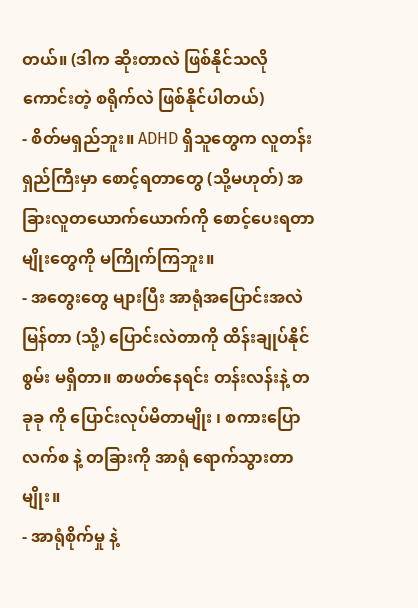တယ်။ (ဒါက ဆိုးတာလဲ ဖြစ်နိုင်သလို ကောင်းတဲ့ စရိုက်လဲ ဖြစ်နိုင်ပါတယ်)
- စိတ်မရှည်ဘူး။ ADHD ရှိသူတွေက လူတန်းရှည်ကြီးမှာ စောင့်ရတာတွေ (သို့မဟုတ်) အခြားလူတယောက်ယောက်ကို စောင့်ပေးရတာမျိုးတွေကို မကြိုက်ကြဘူး။
- အတွေးတွေ များပြီး အာရုံအပြောင်းအလဲ မြန်တာ (သို့) ပြောင်းလဲတာကို ထိန်းချုပ်နိုင်စွမ်း မရှိတာ။ စာဖတ်နေရင်း တန်းလန်းနဲ့ တခုခု ကို ပြောင်းလုပ်မိတာမျိုး ၊ စကားပြောလက်စ နဲ့ တခြားကို အာရုံ ရောက်သွားတာမျိုး။
- အာရုံစိုက်မှု နဲ့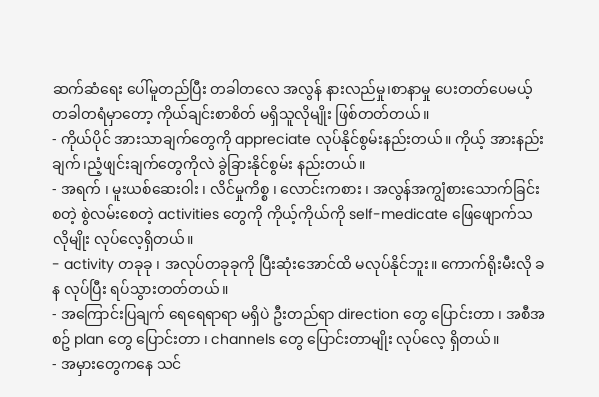ဆက်ဆံရေး ပေါ်မူတည်ပြီး တခါတလေ အလွန် နားလည်မှု၊စာနာမှု ပေးတတ်ပေမယ့် တခါတရံမှာတော့ ကိုယ်ချင်းစာစိတ် မရှိသူလိုမျိုး ဖြစ်တတ်တယ်။
- ကိုယ်ပိုင် အားသာချက်တွေကို appreciate လုပ်နိုင်စွမ်းနည်းတယ်။ ကိုယ့် အားနည်းချက်၊ညံ့ဖျင်းချက်တွေကိုလဲ ခွဲခြားနိုင်စွမ်း နည်းတယ်။
- အရက် ၊ မူးယစ်ဆေးဝါး ၊ လိင်မှုကိစ္စ ၊ လောင်းကစား ၊ အလွန်အကျွံစားသောက်ခြင်း စတဲ့ စွဲလမ်းစေတဲ့ activities တွေကို ကိုယ့်ကိုယ်ကို self-medicate ဖြေဖျောက်သလိုမျိုး လုပ်လေ့ရှိတယ်။
- activity တခုခု ၊ အလုပ်တခုခုကို ပြီးဆုံးအောင်ထိ မလုပ်နိုင်ဘူး။ ကောက်ရိုးမီးလို ခန လုပ်ပြီး ရပ်သွားတတ်တယ်။
- အကြောင်းပြချက် ရေရေရာရာ မရှိပဲ ဦးတည်ရာ direction တွေ ပြောင်းတာ ၊ အစီအစဥ် plan တွေ ပြောင်းတာ ၊ channels တွေ ပြောင်းတာမျိုး လုပ်လေ့ ရှိတယ်။
- အမှားတွေကနေ သင်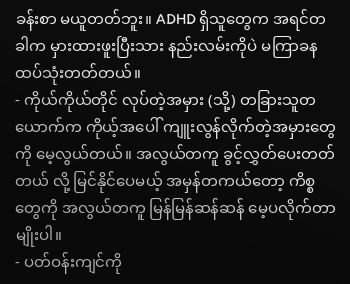ခန်းစာ မယူတတ်ဘူး။ ADHD ရှိသူတွေက အရင်တခါက မှားထားဖူးပြီးသား နည်းလမ်းကိုပဲ မကြာခန ထပ်သုံးတတ်တယ်။
- ကိုယ်ကိုယ်တိုင် လုပ်တဲ့အမှား (သို့) တခြားသူတယောက်က ကိုယ့်အပေါ် ကျူးလွန်လိုက်တဲ့အမှားတွေကို မေ့လွယ်တယ်။ အလွယ်တကူ ခွင့်လွှတ်ပေးတတ်တယ် လို့ မြင်နိုင်ပေမယ့် အမှန်တကယ်တော့ ကိစ္စတွေကို အလွယ်တကူ မြန်မြန်ဆန်ဆန် မေ့ပလိုက်တာမျိုးပါ။
- ပတ်ဝန်းကျင်ကို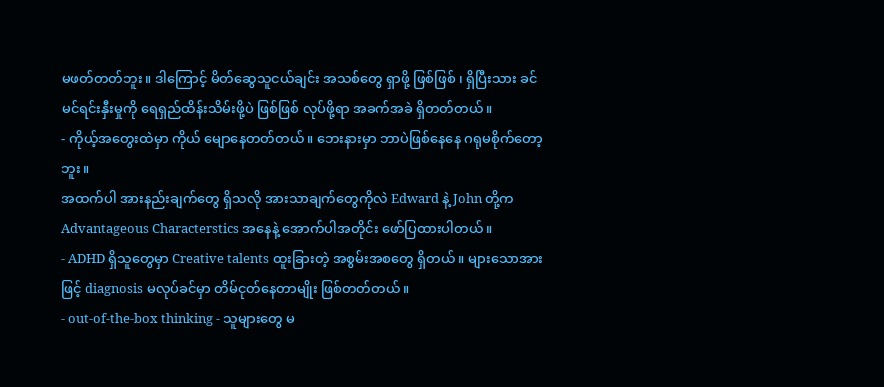မဖတ်တတ်ဘူး။ ဒါကြောင့် မိတ်ဆွေသူငယ်ချင်း အသစ်တွေ ရှာဖို့ ဖြစ်ဖြစ် ၊ ရှိပြီးသား ခင်မင်ရင်းနှီးမှုကို ရေရှည်ထိန်းသိမ်းဖို့ပဲ ဖြစ်ဖြစ် လုပ်ဖို့ရာ အခက်အခဲ ရှိတတ်တယ်။
- ကိုယ့်အတွေးထဲမှာ ကိုယ် မျောနေတတ်တယ်။ ဘေးနားမှာ ဘာပဲဖြစ်နေနေ ဂရုမစိုက်တော့ဘူး။
အထက်ပါ အားနည်းချက်တွေ ရှိသလို အားသာချက်တွေကိုလဲ Edward နဲ့ John တို့က Advantageous Characterstics အနေနဲ့ အောက်ပါအတိုင်း ဖော်ပြထားပါတယ်။
- ADHD ရှိသူတွေမှာ Creative talents ထူးခြားတဲ့ အစွမ်းအစတွေ ရှိတယ်။ များသောအားဖြင့် diagnosis မလုပ်ခင်မှာ တိမ်ငုတ်နေတာမျိုး ဖြစ်တတ်တယ်။
- out-of-the-box thinking - သူများတွေ မ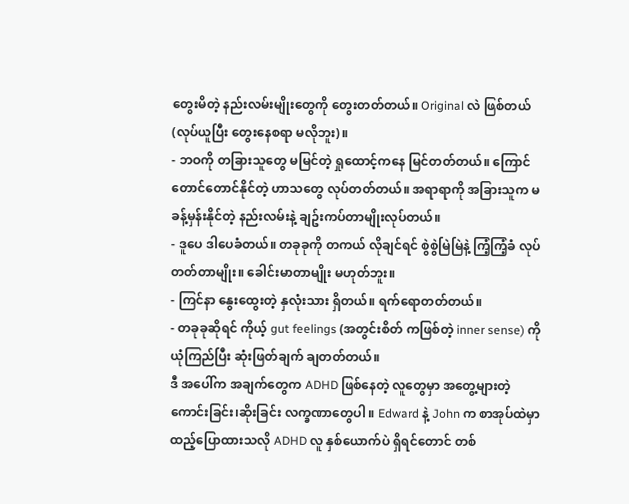တွေးမိတဲ့ နည်းလမ်းမျိုးတွေကို တွေးတတ်တယ်။ Original လဲ ဖြစ်တယ် (လုပ်ယူပြီး တွေးနေစရာ မလိုဘူး)။
- ဘဝကို တခြားသူတွေ မမြင်တဲ့ ရှုထောင့်ကနေ မြင်တတ်တယ်။ ကြောင်တောင်တောင်နိုင်တဲ့ ဟာသတွေ လုပ်တတ်တယ်။ အရာရာကို အခြားသူက မခန့်မှန်းနိုင်တဲ့ နည်းလမ်းနဲ့ ချဥ်းကပ်တာမျိုးလုပ်တယ်။
- ဒူပေ ဒါပေခံတယ်။ တခုခုကို တကယ် လိုချင်ရင် စွဲစွဲမြဲမြဲနဲ့ ကြံ့ကြံ့ခံ လုပ်တတ်တာမျိုး။ ခေါင်းမာတာမျိုး မဟုတ်ဘူး။
- ကြင်နာ နွေးထွေးတဲ့ နှလုံးသား ရှိတယ်။ ရက်ရောတတ်တယ်။
- တခုခုဆိုရင် ကိုယ့် gut feelings (အတွင်းစိတ် ကဖြစ်တဲ့ inner sense) ကို ယုံကြည်ပြီး ဆုံးဖြတ်ချက် ချတတ်တယ်။
ဒီ အပေါ်က အချက်တွေက ADHD ဖြစ်နေတဲ့ လူတွေမှာ အတွေ့များတဲ့ ကောင်းခြင်း၊ဆိုးခြင်း လက္ခဏာတွေပါ ။ Edward နဲ့ John က စာအုပ်ထဲမှာ ထည့်ပြောထားသလို ADHD လူ နှစ်ယောက်ပဲ ရှိရင်တောင် တစ်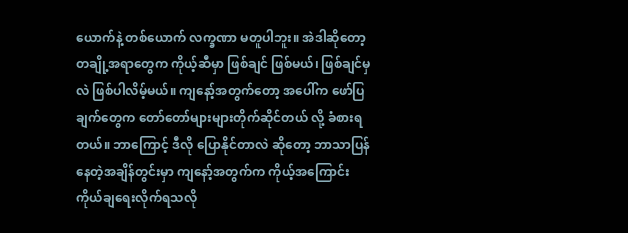ယောက်နဲ့ တစ်ယောက် လက္ခဏာ မတူပါဘူး။ အဲဒါဆိုတော့ တချို့အရာတွေက ကိုယ့်ဆီမှာ ဖြစ်ချင် ဖြစ်မယ်၊ ဖြစ်ချင်မှလဲ ဖြစ်ပါလိမ့်မယ်။ ကျနော့်အတွက်တော့ အပေါ်က ဖော်ပြချက်တွေက တော်တော်များများတိုက်ဆိုင်တယ် လို့ ခံစားရတယ်။ ဘာကြောင့် ဒီလို ပြောနိုင်တာလဲ ဆိုတော့ ဘာသာပြန်နေတဲ့အချိန်တွင်းမှာ ကျနော့်အတွက်က ကိုယ့်အကြောင်းကိုယ်ချရေးလိုက်ရသလို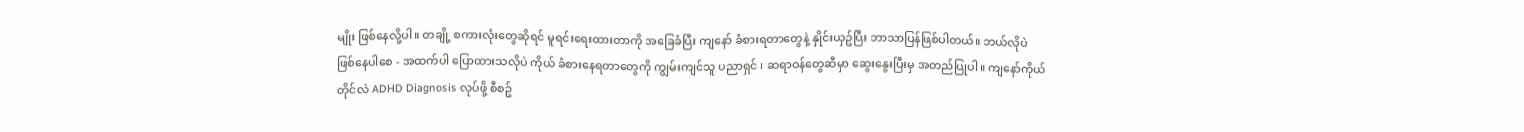မျိုး ဖြစ်နေလို့ပါ။ တချို့ စကားလုံးတွေဆိုရင် မူရင်းရေးထားတာကို အခြေခံပြီး ကျနော် ခံစားရတာတွေနဲ့ နှိုင်းယှဥ်ပြီး ဘာသာပြန်ဖြစ်ပါတယ်။ ဘယ်လိုပဲ ဖြစ်နေပါစေ - အထက်ပါ ပြောထားသလိုပဲ ကိုယ် ခံစားနေရတာတွေကို ကျွမ်းကျင်သူ ပညာရှင် ၊ ဆရာဝန်တွေဆီမှာ ဆွေးနွေးပြီးမှ အတည်ပြုပါ။ ကျနော်ကိုယ်တိုင်လဲ ADHD Diagnosis လုပ်ဖို့ စီစဥ်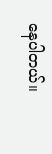နေပါတယ်။